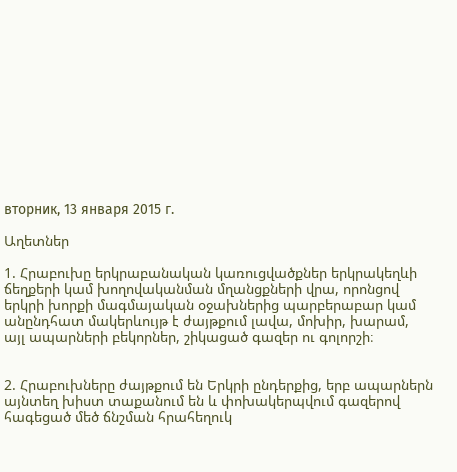вторник, 13 января 2015 г.

Աղետներ

1. Հրաբուխը երկրաբանական կառուցվածքներ երկրակեղևի ճեղքերի կամ խողովականման մղանցքների վրա, որոնցով երկրի խորքի մագմայական օջախներից պարբերաբար կամ անընդհատ մակերևույթ է ժայթքում լավա, մոխիր, խարամ, այլ ապարների բեկորներ, շիկացած գազեր ու գոլորշի։


2. Հրաբուխները ժայթքում են Երկրի ընդերքից, երբ ապարներն այնտեղ խիստ տաքանում են և փոխակերպվում գազերով հագեցած մեծ ճնշման հրահեղուկ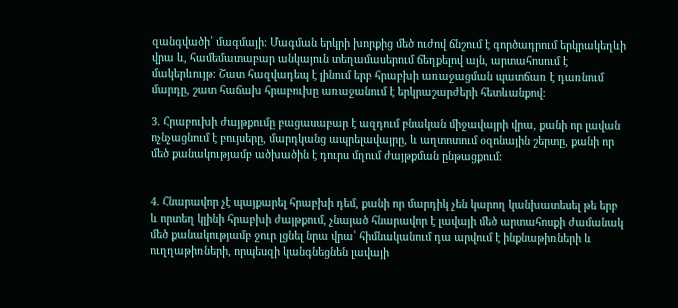զանգվածի՝ մագմայի։ Մագման երկրի խորքից մեծ ուժով ճնշում է գործադրում երկրակեղևի վրա և, համեմատաբար անկայուն տեղամասերում ճեղքելով այն, արտահոսում է մակերևույթ: Շատ հազվադեպ է լինում երբ հրաբխի առաջացման պատճառ է դառնում մարդը, շատ հաճախ հրաբուխը առաջանում է երկրաշարժերի հետևանքով:

3. Հրաբուխի ժայթքումը բացասաբար է ազդում բնական միջավայրի վրա, քանի որ լավան ոչնչացնում է բույսերը, մարդկանց ապրելավայրը, և աղտոտում օզոնային շերտը, քանի որ մեծ քանակությամբ ածխածին է դուրս մղում ժայթքման ընթացքում:


4. Հնարավոր չէ պայքարել հրաբխի դեմ, քանի որ մարդիկ չեն կարող կանխատեսել թե երբ և որտեղ կլինի հրաբխի ժայթքում, չնայած հնարավոր է լավայի մեծ արտահոսքի ժամանակ մեծ քանակությամբ ջուր լցնել նրա վրա՝ հիմնականում դա արվում է ինքնաթիռների և ուղղաթիռների, որպեսզի կանգնեցնեն լավայի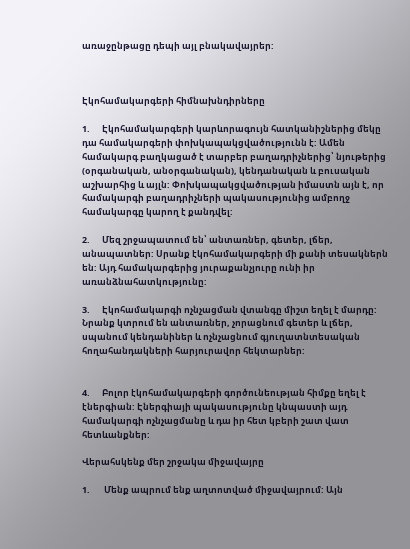առաջընթացը դեպի այլ բնակավայրեր:



Էկոհամակարգերի հիմնախնդիրները

1.      Էկոհամակարգերի կարևորագույն հատկանիշներից մեկը դա համակարգերի փոխկապակցվածությունն է: Ամեն համակարգ բաղկացած է տարբեր բաղադրիչներից՝ նյութերից (օրգանական, անօրգանական), կենդանական և բուսական աշխարհից և այլն: Փոխկապակցվածության իմաստն այն է, որ համակարգի բաղադրիչների պակասությունից ամբողջ համակարգը կարող է քանդվել:

2.      Մեզ շրջապատում են՝ անտառներ, գետեր, լճեր, անապատներ: Սրանք էկոհամակարգերի մի քանի տեսակներն են: Այդ համակարգերից յուրաքանչյուրը ունի իր առանձնահատկությունը:

3.      Էկոհամակարգի ոչնչացման վտանգը միշտ եղել է մարդը: Նրանք կտրում են անտառներ, չորացնում գետեր և լճեր, սպանում կենդանիներ և ոչնչացնում գյուղատնտեսական հողահանդակների հարյուրավոր հեկտարներ:


4.      Բոլոր էկոհամակարգերի գործունեության հիմքը եղել է էներգիան: Էներգիայի պակասությունը կնպաստի այդ համակարգի ոչնչացմանը և դա իր հետ կբերի շատ վատ հետևանքներ:

Վերահսկենք մեր շրջակա միջավայրը

1.       Մենք ապրում ենք աղտոտված միջավայրում: Այն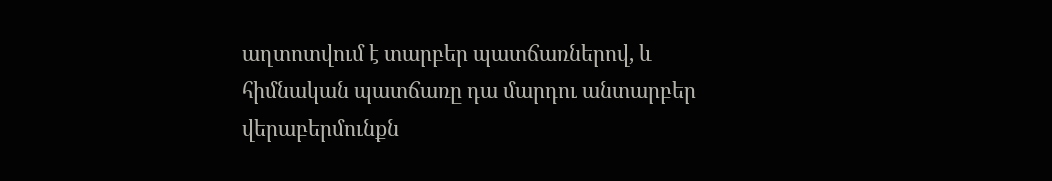աղտոտվում է տարբեր պատճառներով, և հիմնական պատճառը դա մարդու անտարբեր վերաբերմունքն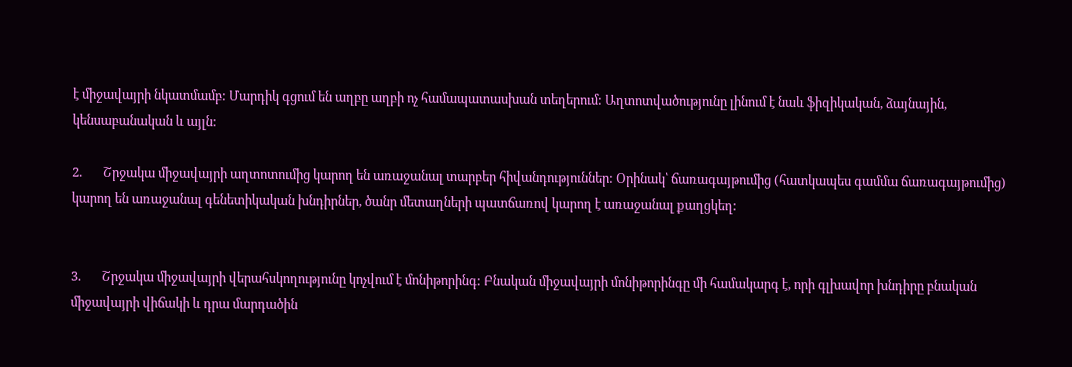է միջավայրի նկատմամբ: Մարդիկ գցում են աղբը աղբի ոչ համապատասխան տեղերում: Աղտոտվածությունը լինում է նաև ֆիզիկական, ձայնային, կենսաբանական և այլն:

2.       Շրջակա միջավայրի աղտոտումից կարող են առաջանալ տարբեր հիվանդություններ: Օրինակ՝ ճառագայթումից (հատկապես գամմա ճառագայթումից) կարող են առաջանալ գենետիկական խնդիրներ, ծանր մետաղների պատճառով կարող է առաջանալ քաղցկեղ:


3.       Շրջակա միջավայրի վերահսկողությունը կոչվում է մոնիթորինգ: Բնական միջավայրի մոնիթորինգը մի համակարգ է, որի գլխավոր խնդիրը բնական միջավայրի վիճակի և դրա մարդածին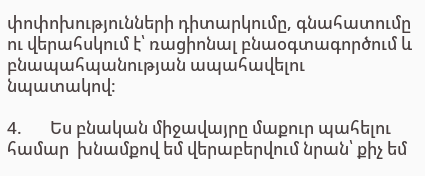փոփոխությունների դիտարկումը, գնահատումը ու վերահսկում է՝ ռացիոնալ բնաօգտագործում և բնապահպանության ապահավելու նպատակով:

4.       Ես բնական միջավայրը մաքուր պահելու համար  խնամքով եմ վերաբերվում նրան՝ քիչ եմ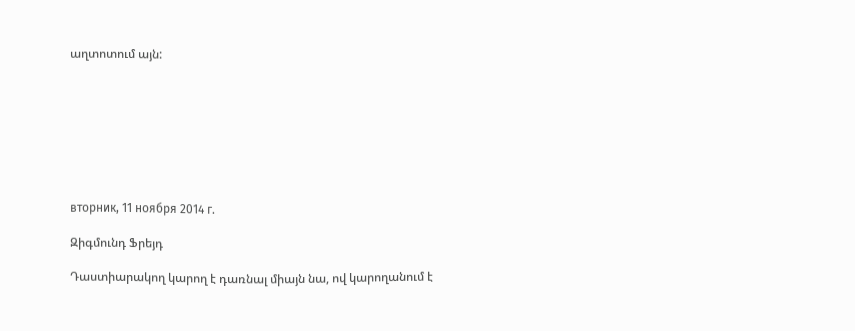աղտոտում այն:








вторник, 11 ноября 2014 г.

Զիգմունդ Ֆրեյդ

Դաստիարակող կարող է դառնալ միայն նա, ով կարողանում է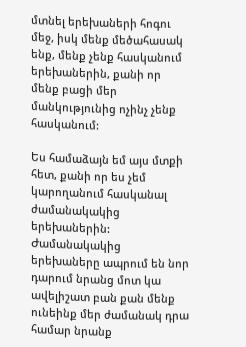մտնել երեխաների հոգու մեջ, իսկ մենք մեծահասակ ենք, մենք չենք հասկանում երեխաներին, քանի որ մենք բացի մեր մանկությունից ոչինչ չենք հասկանում:

Ես համաձայն եմ այս մտքի հետ, քանի որ ես չեմ կարողանում հասկանալ ժամանակակից երեխաներին: Ժամանակակից երեխաները ապրում են նոր դարում նրանց մոտ կա ավելիշատ բան քան մենք ունեինք մեր ժամանակ դրա համար նրանք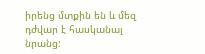իրենց մտքին են և մեզ դժվար է հասկանալ նրանց: